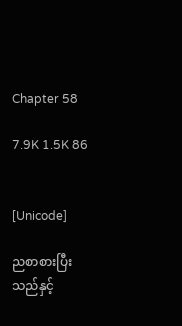Chapter 58

7.9K 1.5K 86


[Unicode]

ညစာစားပြီးသည်နှင့်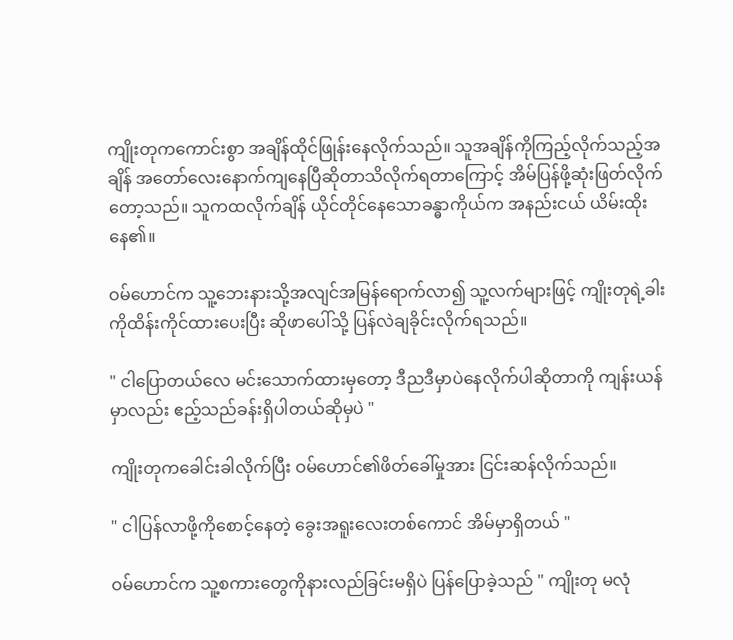ကျိုးတုကကောင်းစွာ အချိန်ထိုင်ဖြုန်းနေလိုက်သည်။ သူအချိန်ကိုကြည့်လိုက်သည့်အချိန် အတော်လေးနောက်ကျနေပြီဆိုတာသိလိုက်ရတာကြောင့် အိမ်ပြန်ဖို့ဆုံးဖြတ်လိုက်တော့သည်။ သူကထလိုက်ချိန် ယိုင်တိုင်နေသောခန္ဓာကိုယ်က အနည်းငယ် ယိမ်းထိုးနေ၏။

ဝမ်ဟောင်က သူ့ဘေးနားသို့အလျင်အမြန်ရောက်လာ၍ သူ့လက်များဖြင့် ကျိုးတုရဲ့ခါးကိုထိန်းကိုင်ထားပေးပြီး ဆိုဖာပေါ်သို့ ပြန်လဲချခိုင်းလိုက်ရသည်။

" ငါပြောတယ်လေ မင်းသောက်ထားမှတော့ ဒီညဒီမှာပဲနေလိုက်ပါဆိုတာကို ကျန်းယန်မှာလည်း ဧည့်သည်ခန်းရှိပါတယ်ဆိုမှပဲ "

ကျိုးတုကခေါင်းခါလိုက်ပြီး ဝမ်ဟောင်၏ဖိတ်ခေါ်မှုအား ငြင်းဆန်လိုက်သည်။

" ငါပြန်လာဖို့ကိုစောင့်နေတဲ့ ခွေးအရူးလေးတစ်ကောင် အိမ်မှာရှိတယ် "

ဝမ်ဟောင်က သူ့စကားတွေကိုနားလည်ခြင်းမရှိပဲ ပြန်ပြောခဲ့သည် " ကျိုးတု မလုံ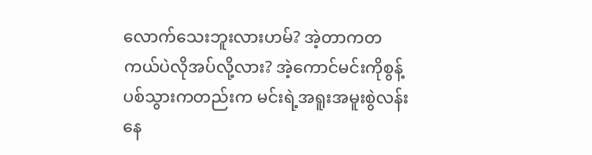လောက်သေးဘူးလားဟမ်? အဲ့တာကတကယ်ပဲလိုအပ်လို့လား? အဲ့ကောင်မင်းကိုစွန့်ပစ်သွားကတည်းက မင်းရဲ့အရူးအမူးစွဲလန်းနေ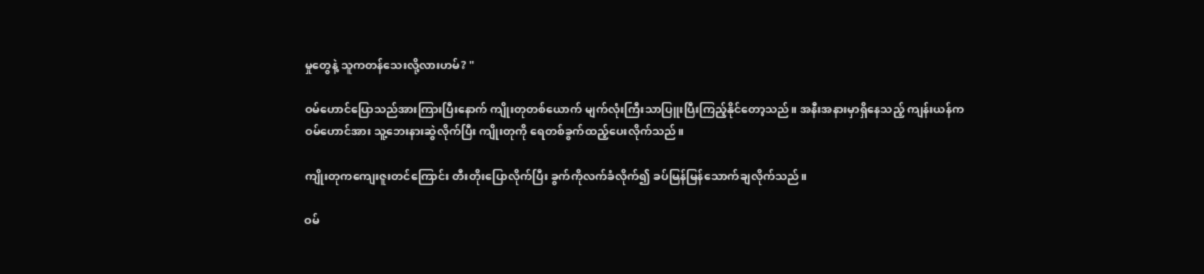မှုတွေနဲ့ သူကတန်သေးလို့လားဟမ်? "

ဝမ်ဟောင်ပြောသည်အားကြားပြီးနောက် ကျိုးတုတစ်ယောက် မျက်လုံးကြီးသာပြူးပြီးကြည့်နိုင်တော့သည်။ အနီးအနားမှာရှိနေသည့် ကျန်းယန်က ဝမ်ဟောင်အား သူ့ဘေးနားဆွဲလိုက်ပြီး ကျိုးတုကို ရေတစ်ခွက်ထည့်ပေးလိုက်သည်။

ကျိုးတုကကျေးဇူးတင်ကြောင်း တီးတိုးပြောလိုက်ပြီး ခွက်ကိုလက်ခံလိုက်၍ ခပ်မြန်မြန်သောက်ချလိုက်သည်။

ဝမ်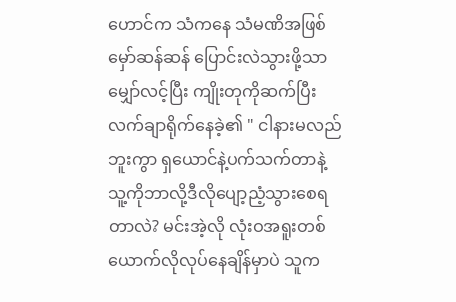ဟောင်က သံကနေ သံမဏိအဖြစ် မှော်ဆန်ဆန် ပြောင်းလဲသွားဖို့သာမျှော်လင့်ပြီး ကျိုးတုကိုဆက်ပြီး လက်ချာရိုက်နေခဲ့၏ " ငါနားမလည်ဘူးကွာ ရှယောင်နဲ့ပက်သက်တာနဲ့ သူ့ကိုဘာလို့ဒီလိုပျော့ညံ့သွားစေရတာလဲ? မင်းအဲ့လို လုံးဝအရူးတစ်ယောက်လိုလုပ်နေချိန်မှာပဲ သူက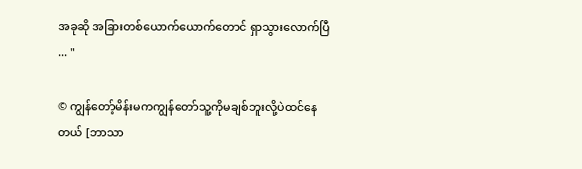အခုဆို အခြားတစ်ယောက်ယောက်တောင် ရှာသွားလောက်ပြီ ... "

© ကျွန်တော့်မိန်းမကကျွန်တော်သူ့ကိုမချစ်ဘူးလို့ပဲထင်နေတယ် [ဘာသာ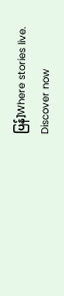ပြန်]Where stories live. Discover now